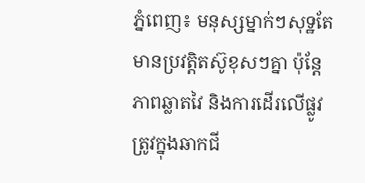ភ្នំពេញ៖ មនុស្សម្នាក់ៗសុទ្ឋតែមានប្រវត្តិតស៊ូខុសៗគ្នា ប៉ុន្តែភាពឆ្លាតវៃ និងការដើរលើផ្លូវត្រូវក្នុងឆាកជី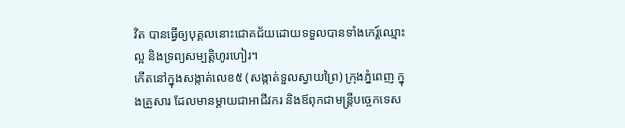វិត បានធ្វើឲ្យបុគ្គលនោះជោគជ័យដោយទទួលបានទាំងកេរ្ត៍ឈ្មោះល្អ និងទ្រព្យសម្បត្តិហូរហៀរ។
កើតនៅក្នុងសង្កាត់លេខ៥ (សង្កាត់ទួលស្វាយព្រៃ) ក្រុងភ្នំពេញ ក្នុងគ្រួសារ ដែលមានម្តាយជាអាជីវករ និងឪពុកជាមន្ត្រីបច្ចេកទេស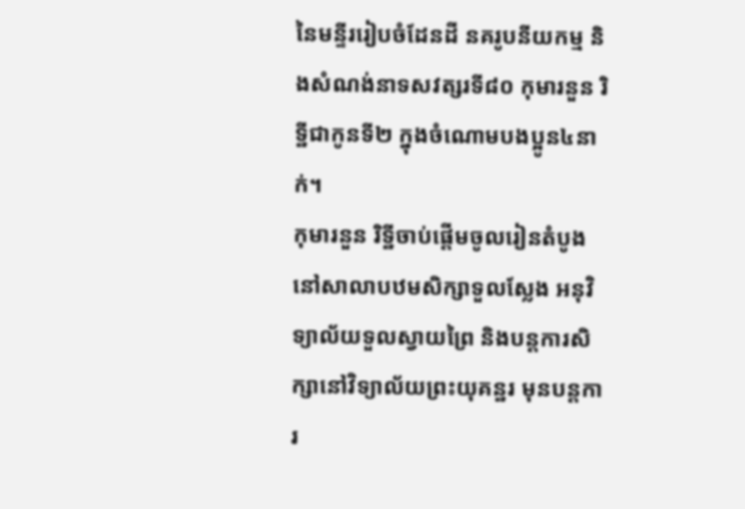នៃមន្ទីររៀបចំដែនដី នគរូបនីយកម្ម និងសំណង់នាទសវត្សរទី៨០ កុមារនួន រិទ្ឋីជាកូនទី២ ក្នុងចំណោមបងប្អូន៤នាក់។
កុមារនួន រិទ្ឋីចាប់ផ្តើមចូលរៀនតំបូងនៅសាលាបឋមសិក្សាទួលស្លែង អនុវិទ្យាល័យទួលស្វាយព្រៃ និងបន្តការសិក្សានៅវិទ្យាល័យព្រះយុគន្ឋរ មុនបន្តការ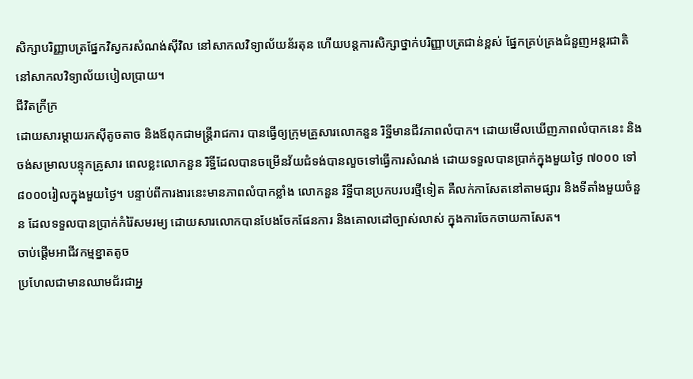សិក្សាបរិញ្ញាបត្រផ្នែកវិស្វករសំណង់ស៊ីវិល នៅសាកលវិទ្យាល័យន័រតុន ហើយបន្តការសិក្សាថ្នាក់បរិញ្ញាបត្រជាន់ខ្ពស់ ផ្នែកគ្រប់គ្រងជំនួញអន្តរជាតិនៅសាកលវិទ្យាល័យបៀលប្រាយ។
ជីវិតក្រីក្រ
ដោយសារម្តាយរកស៊ីតូចតាច និងឪពុកជាមន្ត្រីរាជការ បានធ្វើឲ្យក្រុមគ្រួសារលោកនួន រិទ្ឋីមានជីវភាពលំបាក។ ដោយមើលឃើញភាពលំបាកនេះ និងចង់សម្រាលបន្ទុកគ្រូសារ ពេលខ្លះលោកនួន រិទ្ឋីដែលបានចម្រើនវ័យជំទង់បានលួចទៅធ្វើការសំណង់ ដោយទទួលបានប្រាក់ក្នុងមួយថ្ងៃ ៧០០០ ទៅ ៨០០០រៀលក្នុងមួយថ្ងៃ។ បន្ទាប់ពីការងារនេះមានភាពលំបាកខ្លាំង លោកនួន រិទ្ឋីបានប្រកបរបរថ្មីទៀត គឺលក់កាសែតនៅតាមផ្សារ និងទីតាំងមួយចំនួន ដែលទទួលបានប្រាក់កំរ៉ៃសមរម្យ ដោយសារលោកបានបែងចែកផែនការ និងគោលដៅច្បាស់លាស់ ក្នុងការចែកចាយកាសែត។
ចាប់ផ្តើមអាជីវកម្មខ្នាតតូច
ប្រហែលជាមានឈាមជ័រជាអ្ន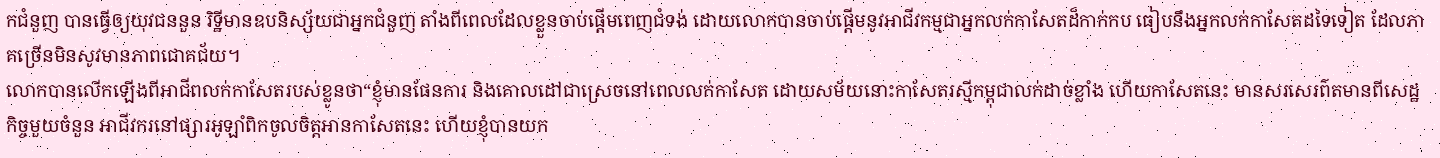កជំនួញ បានធ្វើឲ្យយុវជននួន រិទ្ឋីមានឧបនិស្ស័យជាអ្នកជំនួញ តាំងពីពេលដែលខ្លួនចាប់ផ្តើមពេញជំទង់ ដោយលោកបានចាប់ផ្តើមនូវអាជីវកម្មជាអ្នកលក់កាសែតដ៏កាក់កប ធៀបនឹងអ្នកលក់កាសែតដទៃទៀត ដែលភាគច្រើនមិនសូវមានភាពជោគជ័យ។
លោកបានលើកឡើងពីអាជីពលក់កាសែតរបស់ខ្លូនថា“ខ្ញុំមានផែនការ និងគោលដៅជាស្រេចនៅពេលលក់កាសែត ដោយសម័យនោះកាសែតរស្មីកម្ពុជាលក់ដាច់ខ្លាំង ហើយកាសែតនេះ មានសរសេរព៌តមានពីសេដ្ឋកិច្ចមួយចំនួន អាជីវករនៅផ្សារអូឡាំពិកចូលចិត្តអានកាសែតនេះ ហើយខ្ញុំបានយក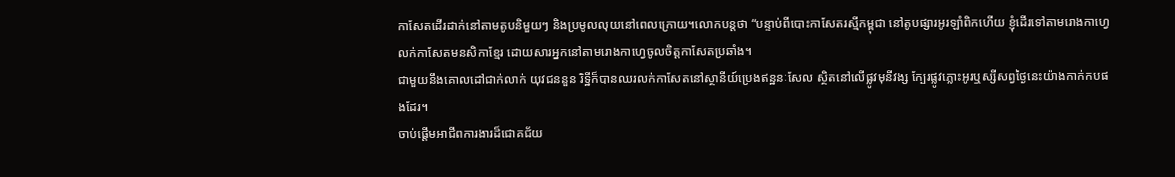កាសែតដើរដាក់នៅតាមតូបនិមួយៗ និងប្រមូលលុយនៅពេលក្រោយ។លោកបន្តថា “បន្ទាប់ពីបោះកាសែតរស្មីកម្ពុជា នៅតូបផ្សារអូរឡាំពិកហើយ ខ្ញុំដើរទៅតាមរោងកាហ្វេលក់កាសែតមនសិកាខ្មែរ ដោយសារអ្នកនៅតាមរោងកាហ្វេចូលចិត្តកាសែតប្រឆាំង។
ជាមួយនឹងគោលដៅជាក់លាក់ យុវជននួន រិទ្ឋីក៏បានឈរលក់កាសែតនៅស្ថានីយ៍ប្រេងឥន្ឋនៈសែល ស្ថិតនៅលើផ្លូវមុនីវង្ស ក្បែរផ្លូវភ្លោះអូរឬស្សីសព្វថ្ងៃនេះយ៉ាងកាក់កបផងដែរ។
ចាប់ផ្តើមអាជីពការងារដ៏ជោគជ័យ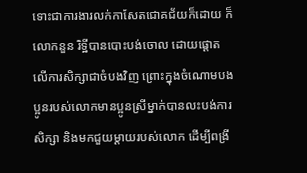ទោះជាការងារលក់កាសែតជោគជ័យក៏ដោយ ក៏លោកនួន រិទ្ឋីបានបោះបង់ចោល ដោយផ្តោតលើការសិក្សាជាចំបងវិញ ព្រោះក្នុងចំណោមបងប្អូនរបស់លោកមានប្អូនស្រីម្នាក់បានលះបង់ការសិក្សា និងមកជួយម្តាយរបស់លោក ដើម្បីពង្រី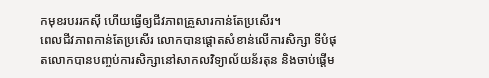កមុខរបររកស៊ី ហើយធ្វើឲ្យជីវភាពគ្រួសារកាន់តែប្រសើរ។
ពេលជីវភាពកាន់តែប្រសើរ លោកបានផ្តោតសំខាន់លើការសិក្សា ទីបំផុតលោកបានបញ្ចប់ការសិក្សានៅសាកលវិទ្យាល័យន័រតុន និងចាប់ផ្តើម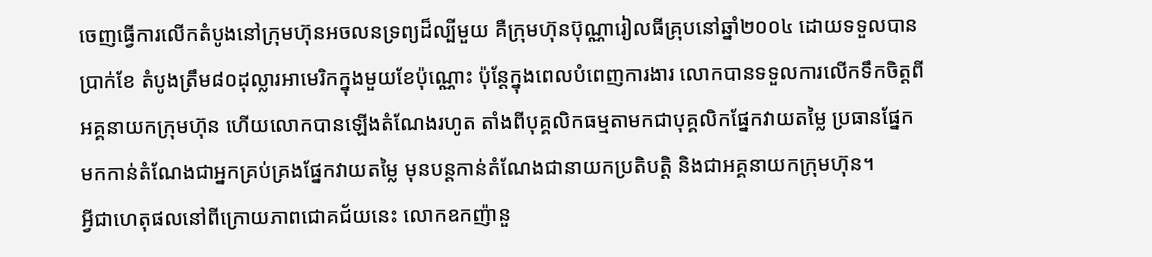ចេញធ្វើការលើកតំបូងនៅក្រុមហ៊ុនអចលនទ្រព្យដ៏ល្បីមួយ គឺក្រុមហ៊ុនប៊ុណ្ណារៀលធីគ្រុបនៅឆ្នាំ២០០៤ ដោយទទួលបានប្រាក់ខែ តំបូងត្រឹម៨០ដុល្លារអាមេរិកក្នុងមួយខែប៉ុណ្ណោះ ប៉ុន្តែក្នុងពេលបំពេញការងារ លោកបានទទួលការលើកទឹកចិត្តពីអគ្គនាយកក្រុមហ៊ុន ហើយលោកបានឡើងតំណែងរហូត តាំងពីបុគ្គលិកធម្មតាមកជាបុគ្គលិកផ្នែកវាយតម្លៃ ប្រធានផ្នែក មកកាន់តំណែងជាអ្នកគ្រប់គ្រងផ្នែកវាយតម្លៃ មុនបន្តកាន់តំណែងជានាយកប្រតិបត្តិ និងជាអគ្គនាយកក្រុមហ៊ុន។
អ្វីជាហេតុផលនៅពីក្រោយភាពជោគជ័យនេះ លោកឧកញ៉ានួ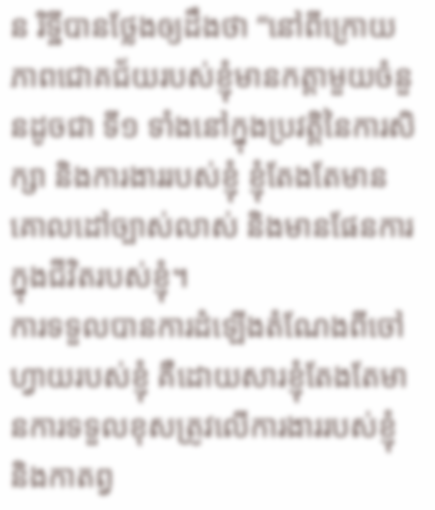ន រិទ្ឋីបានថ្លែងឲ្យដឹងថា “នៅពីក្រោយភាពជោគជ័យរបស់ខ្ញុំមានកត្តាមួយចំនួនដូចជា ទី១ ទាំងនៅក្នុងប្រវត្តិនៃការសិក្សា និងការងាររបស់ខ្ញុំ ខ្ញុំតែងតែមានគោលដៅច្បាស់លាស់ និងមានផែនការក្នុងជីវិតរបស់ខ្ញុំ។
ការទទួលបានការដំឡើងតំណែងពីចៅហ្វាយរបស់ខ្ញុំ គឺដោយសារខ្ញុំតែងតែមានការទទួលខុសត្រូវលើការងាររបស់ខ្ញុំ និងកាតព្វ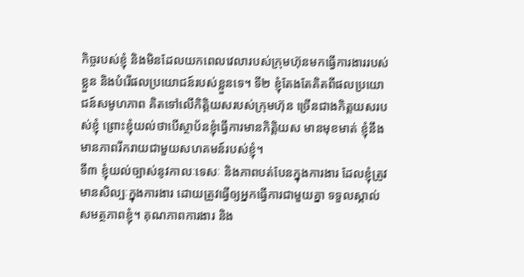កិច្ចរបស់ខ្ញុំ និងមិនដែលយកពេលវេលារបស់ក្រុមហ៊ុនមកធ្វើការងាររបស់ខ្លួន និងបំរើផលប្រយោជន៍របស់ខ្លួនទេ។ ទី២ ខ្ញុំតែងតែគិតពីផលប្រយោជន៍សមូហភាព គិតទៅលើកិត្តិយសរបស់ក្រុមហ៊ុន ច្រើនជាងកិត្តយសរបស់ខ្ញុំ ព្រោះខ្ញុំយល់ថាបើស្ថាប័នខ្ញុំធ្វើការមានកិត្តិយស មានមុខមាត់ ខ្ញុំនឹងមានភាពរីករាយជាមួយសហគមន៍របស់ខ្ញុំ។
ទី៣ ខ្ញុំយល់ច្បាស់នូវកាលៈទេសៈ និងភាពបត់បែនក្នុងការងារ ដែលខ្ញុំត្រូវមានសិល្បៈក្នុងការងារ ដោយត្រូវធ្វើឲ្យអ្នកធ្វើការជាមួយគ្នា ទទួលស្គាល់សមត្ថភាពខ្ញុំ។ គុណភាពការងារ និង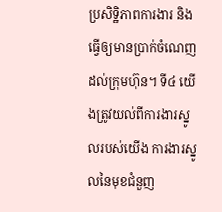ប្រសិទ្ឋិភាពការងារ និងធ្វើឲ្យមានប្រាក់ចំណេញដល់ក្រុមហ៊ុន។ ទី៤ យើងត្រូវយល់ពីការងារស្នូលរបស់យើង ការងារស្នូលនៃមុខជំនួញ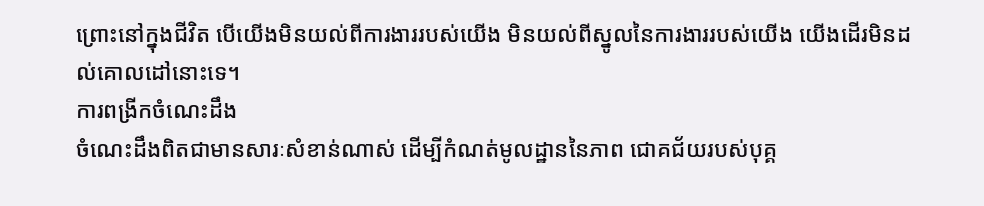ព្រោះនៅក្នុងជីវិត បើយើងមិនយល់ពីការងាររបស់យើង មិនយល់ពីស្នូលនៃការងាររបស់យើង យើងដើរមិនដល់គោលដៅនោះទេ។
ការពង្រីកចំណេះដឹង
ចំណេះដឹងពិតជាមានសារៈសំខាន់ណាស់ ដើម្បីកំណត់មូលដ្ឋាននៃភាព ជោគជ័យរបស់បុគ្គ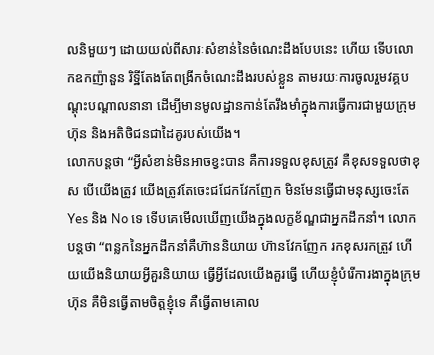លនិមួយៗ ដោយយល់ពីសារៈសំខាន់នៃចំណេះដឹងបែបនេះ ហើយ ទើបលោកឧកញ៉ានួន រិទ្ឋីតែងតែពង្រីកចំណេះដឹងរបស់ខ្លួន តាមរយៈការចូលរួមវគ្គបណ្តុះបណ្តាលនានា ដើម្បីមានមូលដ្ឋានកាន់តែរឹងមាំក្នុងការធ្វើការជាមួយក្រុមហ៊ុន និងអតិថិជនជាដៃគូរបស់យើង។
លោកបន្តថា “អ្វីសំខាន់មិនអាចខ្វះបាន គឺការទទួលខុសត្រូវ គឺខុសទទួលថាខុស បើយើងត្រូវ យើងត្រូវតែចេះជជែកវែកញែក មិនមែនធ្វើជាមនុស្សចេះតែ Yes និង No ទេ ទើបគេមើលឃើញយើងក្នុងលក្ខខ័ណ្ឌជាអ្នកដឹកនាំ។ លោកបន្តថា “ពន្លកនៃអ្នកដឹកនាំគឺហ៊ាននិយាយ ហ៊ានវែកញែក រកខុសរកត្រួវ ហើយយើងនិយាយអ្វីគួរនិយាយ ធ្វើអ្វីដែលយើងគួរធ្វើ ហើយខ្ញុំបំរើការងាក្នុងក្រុមហ៊ុន គឺមិនធ្វើតាមចិត្តខ្ញុំទេ គឺធ្វើតាមគោល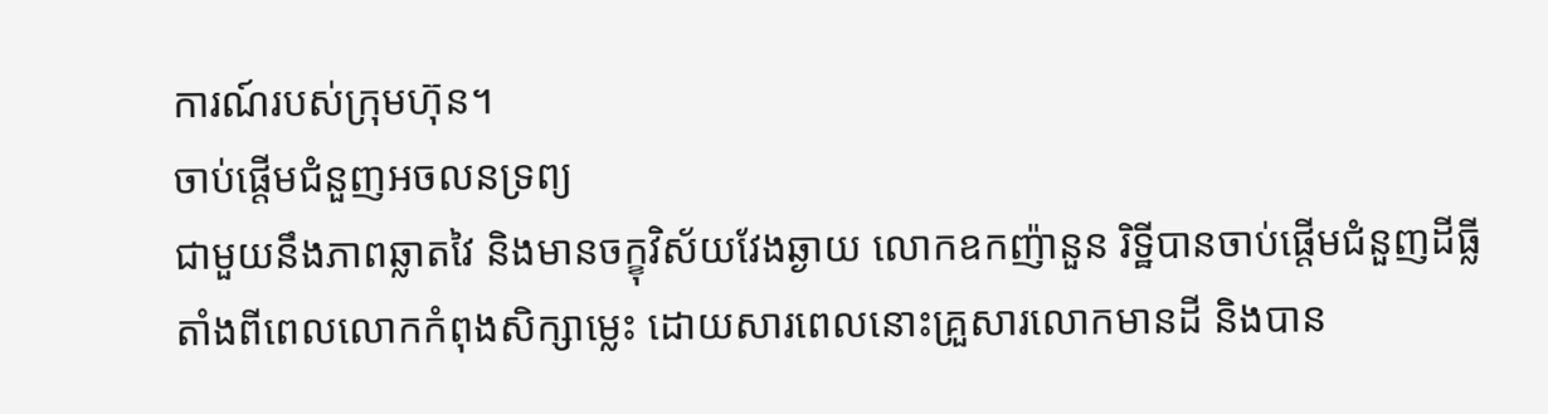ការណ៍របស់ក្រុមហ៊ុន។
ចាប់ផ្តើមជំនួញអចលនទ្រព្យ
ជាមួយនឹងភាពឆ្លាតវៃ និងមានចក្ខុវិស័យវែងឆ្ងាយ លោកឧកញ៉ានួន រិទ្ឋីបានចាប់ផ្តើមជំនួញដីធ្លី តាំងពីពេលលោកកំពុងសិក្សាម្លេះ ដោយសារពេលនោះគ្រួសារលោកមានដី និងបាន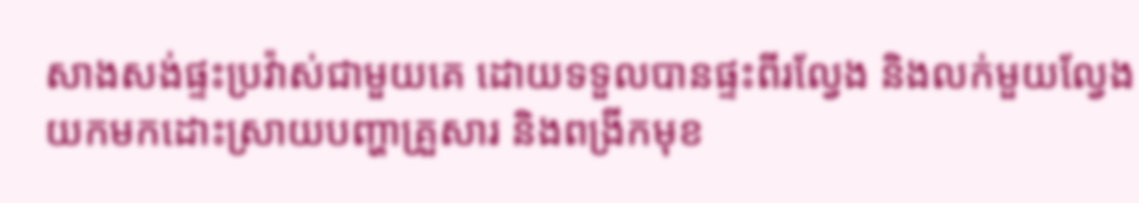សាងសង់ផ្ទះប្រវ៉ាស់ជាមួយគេ ដោយទទួលបានផ្ទះពីរល្វែង និងលក់មួយល្វែងយកមកដោះស្រាយបញ្ហាគ្រួសារ និងពង្រីកមុខ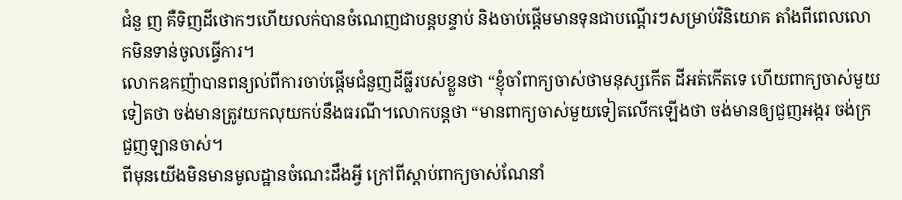ជំនួ ញ គឺទិញដីថោកៗហើយលក់បានចំណេញជាបន្តបន្ទាប់ និងចាប់ផ្តើមមានទុនជាបណ្តើរៗសម្រាប់វិនិយោគ តាំងពីពេលលោកមិនទាន់ចូលធ្វើការ។
លោកឧកញ៉ាបានពន្យល់ពីការចាប់ផ្តើមជំនួញដីធ្លីរបស់ខ្លួនថា “ខ្ញុំចាំពាក្យចាស់ថាមនុស្សកើត ដីអត់កើតទេ ហើយពាក្យចាស់មួយទៀតថា ចង់មានត្រូវយកលុយកប់នឹងធរណី។លោកបន្តថា “មានពាក្យចាស់មួយទៀតលើកឡើងថា ចង់មានឲ្យជួញអង្ករ ចង់ក្រជួញឡានចាស់។
ពីមុនយើងមិនមានមូលដ្ឋានចំណេះដឹងអ្វី ក្រៅពីស្តាប់ពាក្យចាស់ណែនាំ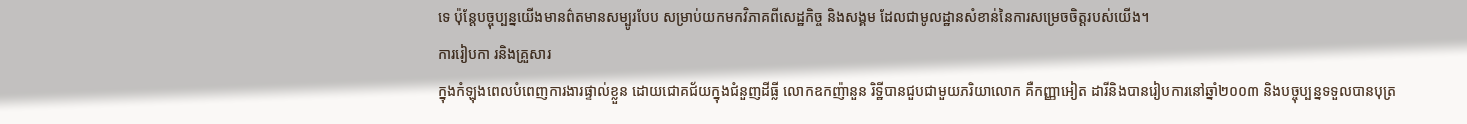ទេ ប៉ុន្តែបច្ចុប្បន្នយើងមានព៌តមានសម្បូរបែប សម្រាប់យកមកវិភាគពីសេដ្ឋកិច្ច និងសង្គម ដែលជាមូលដ្ឋានសំខាន់នៃការសម្រេចចិត្តរបស់យើង។
ការរៀបកា រនិងគ្រួសារ
ក្នុងកំឡុងពេលបំពេញការងារផ្ទាល់ខ្លួន ដោយជោគជ័យក្នុងជំនួញដីធ្លី លោកឧកញ៉ានួន រិទ្ឋីបានជួបជាមួយភរិយាលោក គឺកញ្ញាអៀត ដារីនិងបានរៀបការនៅឆ្នាំ២០០៣ និងបច្ចុប្បន្នទទួលបានបុត្រ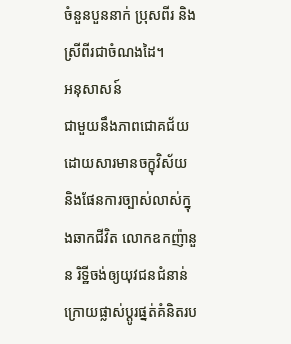ចំនួនបួននាក់ ប្រុសពីរ និងស្រីពីរជាចំណងដៃ។
អនុសាសន៍
ជាមួយនឹងភាពជោគជ័យ ដោយសារមានចក្ខុវិស័យ និងផែនការច្បាស់លាស់ក្នុងឆាកជីវិត លោកឧកញ៉ានួន រិទ្ឋីចង់ឲ្យយុវជនជំនាន់ក្រោយផ្លាស់ប្តូរផ្នត់គំនិតរប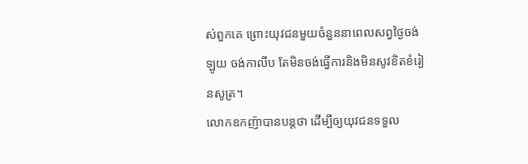ស់ពួកគេ ព្រោះយុវជនមួយចំនួននាពេលសព្វថ្ងៃចង់ឡូយ ចង់កាលីប តែមិនចង់ធ្វើការនិងមិនសូវខិតខំរៀនសូត្រ។
លោកឧកញ៉ាបានបន្តថា ដើម្បីឲ្យយុវជនទទួល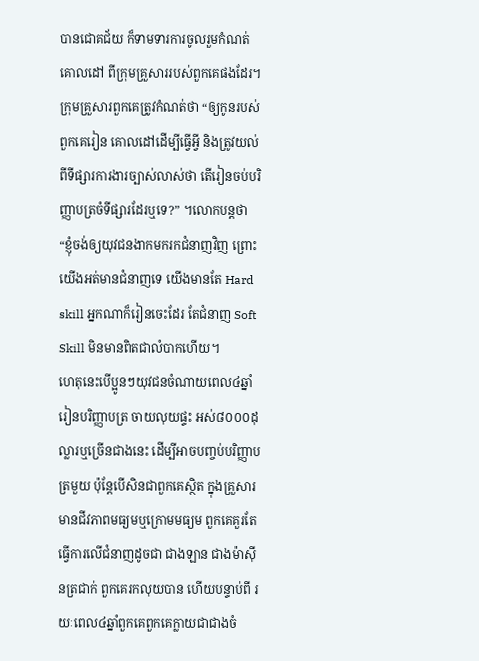បានជោគជ័យ ក៏ទាមទារការចូលរួមកំណត់គោលដៅ ពីក្រុមគ្រួសាររបស់ពួកគេផងដែរ។ ក្រុមគ្រួសារពួកគេត្រូវកំណត់ថា “ឲ្យកូនរបស់ពួកគេរៀន គោលដៅដើម្បីធ្វើអ្វី និងត្រូវយល់ពីទីផ្សារការងារច្បាស់លាស់ថា តើរៀនចប់បរិញ្ញាបត្រចំទីផ្សារដែរឬទេ?” ។លោកបន្តថា “ខ្ញុំចង់ឲ្យយុវជនងាកមករកជំនាញវិញ ព្រោះយើងអត់មានជំនាញទេ យើងមានតែ Hard skill អ្នកណាក៏រៀនចេះដែរ តែជំនាញ Soft Skill មិនមានពិតជាលំបាកហើយ។
ហេតុនេះបើប្អូនៗយុវជនចំណាយពេល៤ឆ្នាំរៀនបរិញ្ញាបត្រ ចាយលុយផ្ទះ អស់៨០០០ដុល្លារឬច្រើនជាងនេះ ដើម្បីអាចបញ្ចប់បរិញ្ញាបត្រមួយ ប៉ុន្តែបើសិនជាពួកគេស្ថិត ក្នុងគ្រួសារមានជីវភាពមធ្យមឬក្រោមមធ្យម ពួកគេគួរតែធ្វើការលើជំនាញដូចជា ជាងឡាន ជាងម៉ាស៊ីនត្រជាក់ ពួកគេរកលុយបាន ហើយបន្ទាប់ពី រយៈពេល៤ឆ្នាំពួកគេពួកគេក្លាយជាជាងចំ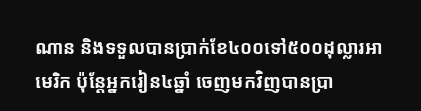ណាន និងទទួលបានប្រាក់ខែ៤០០ទៅ៥០០ដុល្លារអាមេរិក ប៉ុន្តែអ្នករៀន៤ឆ្នាំ ចេញមកវិញបានប្រា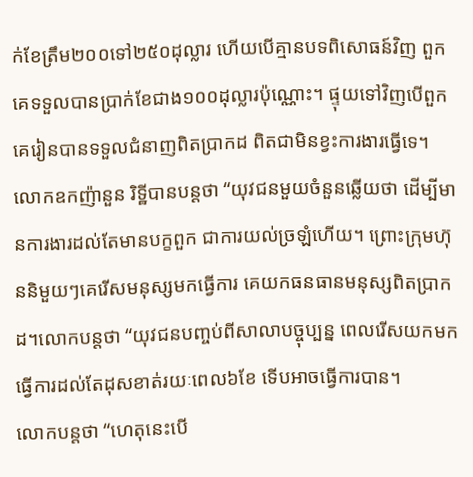ក់ខែត្រឹម២០០ទៅ២៥០ដុល្លារ ហើយបើគ្មានបទពិសោធន៍វិញ ពួកគេទទួលបានប្រាក់ខែជាង១០០ដុល្លារប៉ុណ្ណោះ។ ផ្ទុយទៅវិញបើពួកគេរៀនបានទទួលជំនាញពិតប្រាកដ ពិតជាមិនខ្វះការងារធ្វើទេ។
លោកឧកញ៉ានួន រិទ្ឋីបានបន្តថា “យុវជនមួយចំនួនឆ្លើយថា ដើម្បីមានការងារដល់តែមានបក្ខពួក ជាការយល់ច្រឡំហើយ។ ព្រោះក្រុមហ៊ុននិមួយៗគេរើសមនុស្សមកធ្វើការ គេយកធនធានមនុស្សពិតប្រាកដ។លោកបន្តថា “យុវជនបញ្ចប់ពីសាលាបច្ចុប្បន្ន ពេលរើសយកមកធ្វើការដល់តែដុសខាត់រយៈពេល៦ខែ ទើបអាចធ្វើការបាន។
លោកបន្តថា “ហេតុនេះបើ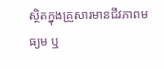ស្ថិតក្នុងគ្រួសារមានជីវភាពមធ្យម ឬ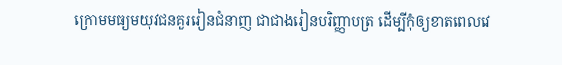ក្រោមមធ្យមយុវជនគួររៀនជំនាញ ជាជាងរៀនបរិញ្ញាបត្រ ដើម្បីកុំឲ្យខាតពេលវេ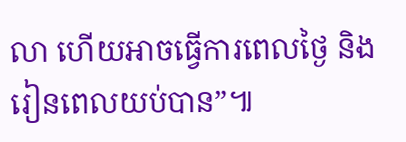លា ហើយអាចធ្វើការពេលថ្ងៃ និងរៀនពេលយប់បាន”៕